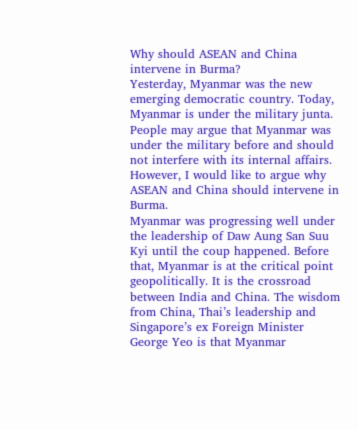Why should ASEAN and China intervene in Burma?
Yesterday, Myanmar was the new emerging democratic country. Today, Myanmar is under the military junta. People may argue that Myanmar was under the military before and should not interfere with its internal affairs. However, I would like to argue why ASEAN and China should intervene in Burma.
Myanmar was progressing well under the leadership of Daw Aung San Suu Kyi until the coup happened. Before that, Myanmar is at the critical point geopolitically. It is the crossroad between India and China. The wisdom from China, Thai’s leadership and Singapore’s ex Foreign Minister George Yeo is that Myanmar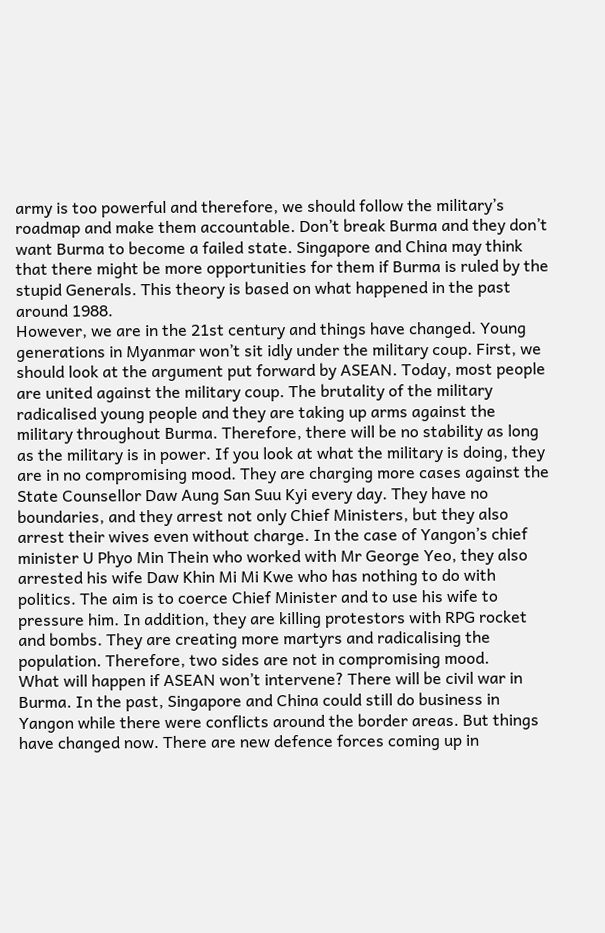army is too powerful and therefore, we should follow the military’s roadmap and make them accountable. Don’t break Burma and they don’t want Burma to become a failed state. Singapore and China may think that there might be more opportunities for them if Burma is ruled by the stupid Generals. This theory is based on what happened in the past around 1988.
However, we are in the 21st century and things have changed. Young generations in Myanmar won’t sit idly under the military coup. First, we should look at the argument put forward by ASEAN. Today, most people are united against the military coup. The brutality of the military radicalised young people and they are taking up arms against the military throughout Burma. Therefore, there will be no stability as long as the military is in power. If you look at what the military is doing, they are in no compromising mood. They are charging more cases against the State Counsellor Daw Aung San Suu Kyi every day. They have no boundaries, and they arrest not only Chief Ministers, but they also arrest their wives even without charge. In the case of Yangon’s chief minister U Phyo Min Thein who worked with Mr George Yeo, they also arrested his wife Daw Khin Mi Mi Kwe who has nothing to do with politics. The aim is to coerce Chief Minister and to use his wife to pressure him. In addition, they are killing protestors with RPG rocket and bombs. They are creating more martyrs and radicalising the population. Therefore, two sides are not in compromising mood.
What will happen if ASEAN won’t intervene? There will be civil war in Burma. In the past, Singapore and China could still do business in Yangon while there were conflicts around the border areas. But things have changed now. There are new defence forces coming up in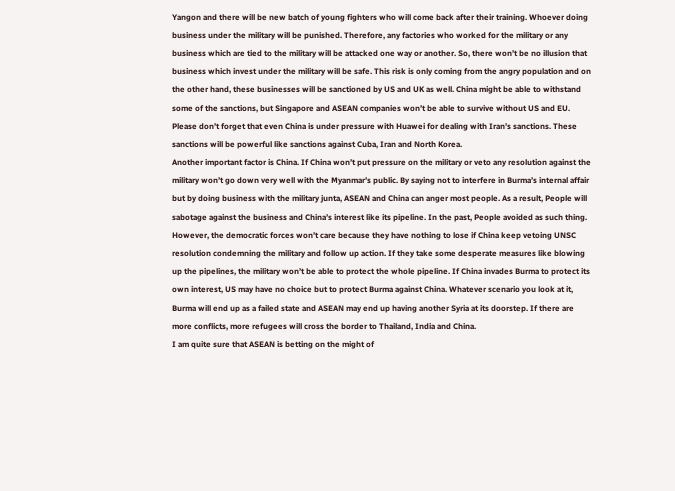Yangon and there will be new batch of young fighters who will come back after their training. Whoever doing business under the military will be punished. Therefore, any factories who worked for the military or any business which are tied to the military will be attacked one way or another. So, there won’t be no illusion that business which invest under the military will be safe. This risk is only coming from the angry population and on the other hand, these businesses will be sanctioned by US and UK as well. China might be able to withstand some of the sanctions, but Singapore and ASEAN companies won’t be able to survive without US and EU. Please don’t forget that even China is under pressure with Huawei for dealing with Iran’s sanctions. These sanctions will be powerful like sanctions against Cuba, Iran and North Korea.
Another important factor is China. If China won’t put pressure on the military or veto any resolution against the military won’t go down very well with the Myanmar’s public. By saying not to interfere in Burma’s internal affair but by doing business with the military junta, ASEAN and China can anger most people. As a result, People will sabotage against the business and China’s interest like its pipeline. In the past, People avoided as such thing. However, the democratic forces won’t care because they have nothing to lose if China keep vetoing UNSC resolution condemning the military and follow up action. If they take some desperate measures like blowing up the pipelines, the military won’t be able to protect the whole pipeline. If China invades Burma to protect its own interest, US may have no choice but to protect Burma against China. Whatever scenario you look at it, Burma will end up as a failed state and ASEAN may end up having another Syria at its doorstep. If there are more conflicts, more refugees will cross the border to Thailand, India and China.
I am quite sure that ASEAN is betting on the might of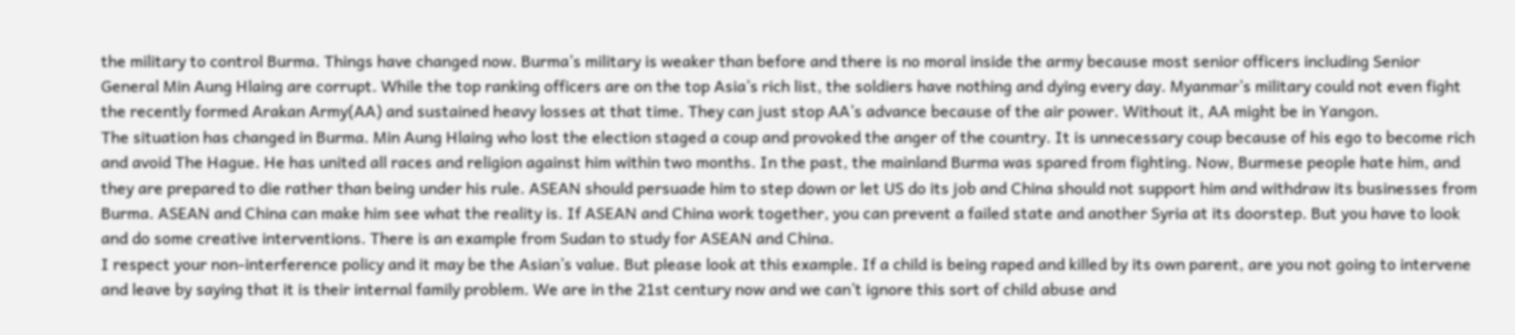the military to control Burma. Things have changed now. Burma’s military is weaker than before and there is no moral inside the army because most senior officers including Senior General Min Aung Hlaing are corrupt. While the top ranking officers are on the top Asia’s rich list, the soldiers have nothing and dying every day. Myanmar’s military could not even fight the recently formed Arakan Army(AA) and sustained heavy losses at that time. They can just stop AA’s advance because of the air power. Without it, AA might be in Yangon.
The situation has changed in Burma. Min Aung Hlaing who lost the election staged a coup and provoked the anger of the country. It is unnecessary coup because of his ego to become rich and avoid The Hague. He has united all races and religion against him within two months. In the past, the mainland Burma was spared from fighting. Now, Burmese people hate him, and they are prepared to die rather than being under his rule. ASEAN should persuade him to step down or let US do its job and China should not support him and withdraw its businesses from Burma. ASEAN and China can make him see what the reality is. If ASEAN and China work together, you can prevent a failed state and another Syria at its doorstep. But you have to look and do some creative interventions. There is an example from Sudan to study for ASEAN and China.
I respect your non-interference policy and it may be the Asian’s value. But please look at this example. If a child is being raped and killed by its own parent, are you not going to intervene and leave by saying that it is their internal family problem. We are in the 21st century now and we can’t ignore this sort of child abuse and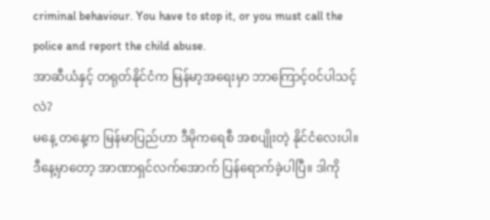criminal behaviour. You have to stop it, or you must call the police and report the child abuse.
အာဆီယံနှင့် တရုတ်နိုင်ငံက မြန်မာ့အရေးမှာ ဘာကြောင့်ဝင်ပါသင့်လဲ?
မနေ့ တနေ့က မြန်မာပြည်ဟာ ဒီမိုကရေစီ အစပျိုးတဲ့ နိုင်ငံလေးပါ။ ဒီနေ့မှာတော့ အာဏာရှင်လက်အောက် ပြန်ရောက်ခဲ့ပါပြီ။ ဒါကို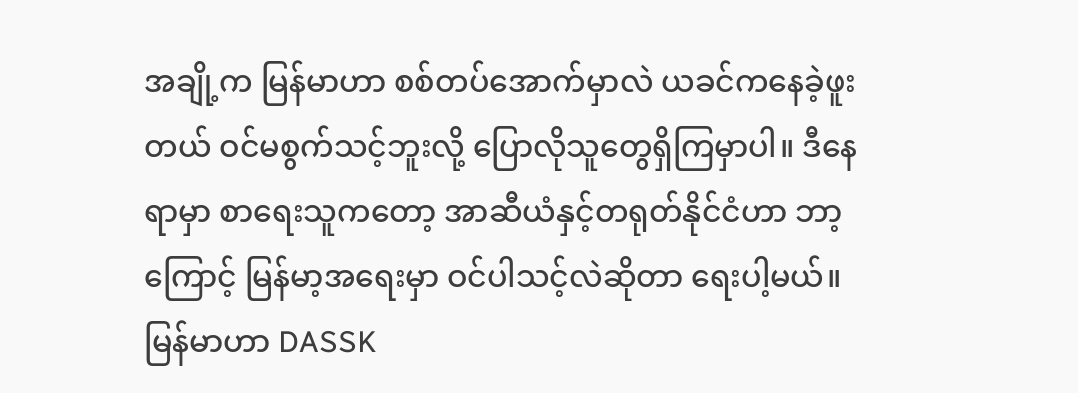အချို့က မြန်မာဟာ စစ်တပ်အောက်မှာလဲ ယခင်ကနေခဲ့ဖူးတယ် ဝင်မစွက်သင့်ဘူးလို့ ပြောလိုသူတွေရှိကြမှာပါ။ ဒီနေရာမှာ စာရေးသူကတော့ အာဆီယံနှင့်တရုတ်နိုင်ငံဟာ ဘာ့ကြောင့် မြန်မာ့အရေးမှာ ဝင်ပါသင့်လဲဆိုတာ ရေးပါ့မယ်။
မြန်မာဟာ DASSK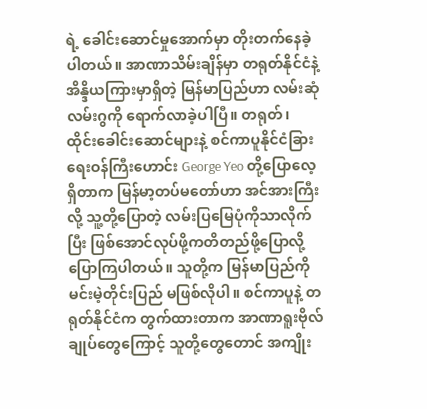ရဲ့ ခေါင်းဆောင်မှုအောက်မှာ တိုးတက်နေခဲ့ပါတယ်။ အာဏာသိမ်းချိန်မှာ တရုတ်နိုင်ငံနဲ့ အိန္ဒိယကြားမှာရှိတဲ့ မြန်မာပြည်ဟာ လမ်းဆုံလမ်းဂွကို ရောက်လာခဲ့ပါပြီ။ တရုတ်၊ ထိုင်းခေါင်းဆောင်များနဲ့ စင်ကာပူနိုင်ငံခြားရေးဝန်ကြီးဟောင်း George Yeo တို့ပြောလေ့ရှိတာက မြန်မာ့တပ်မတော်ဟာ အင်အားကြီးလို့ သူ့တို့ပြောတဲ့ လမ်းပြမြေပုံကိုသာလိုက်ပြီး ဖြစ်အောင်လုပ်ဖို့ကတိတည်ဖို့ပြောလို့ ပြောကြပါတယ်။ သူတို့က မြန်မာပြည်ကို မင်းမဲ့တိုင်းပြည် မဖြစ်လိုပါ။ စင်ကာပူနဲ့ တရုတ်နိုင်ငံက တွက်ထားတာက အာဏာရူးဗိုလ်ချုပ်တွေကြောင့် သူတို့တွေတောင် အကျိုး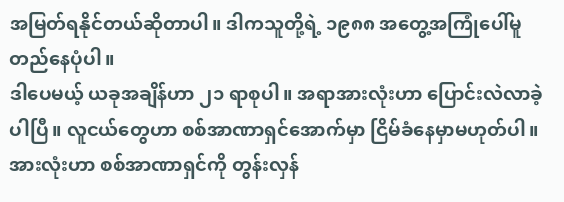အမြတ်ရနိုင်တယ်ဆိုတာပါ။ ဒါကသူတို့ရဲ့ ၁၉၈၈ အတွေ့အကြုံပေါ်မူတည်နေပုံပါ။
ဒါပေမယ့် ယခုအချိန်ဟာ ၂၁ ရာစုပါ။ အရာအားလုံးဟာ ပြောင်းလဲလာခဲ့ပါပြီ။ လူငယ်တွေဟာ စစ်အာဏာရှင်အောက်မှာ ငြိမ်ခံနေမှာမဟုတ်ပါ။ အားလုံးဟာ စစ်အာဏာရှင်ကို တွန်းလှန်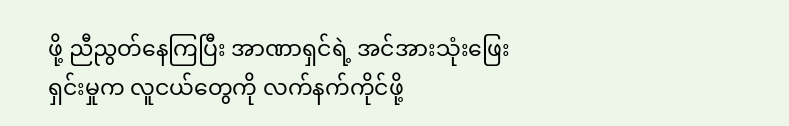ဖို့ ညီညွတ်နေကြပြီး အာဏာရှင်ရဲ့ အင်အားသုံးဖြေးရှင်းမှုက လူငယ်တွေကို လက်နက်ကိုင်ဖို့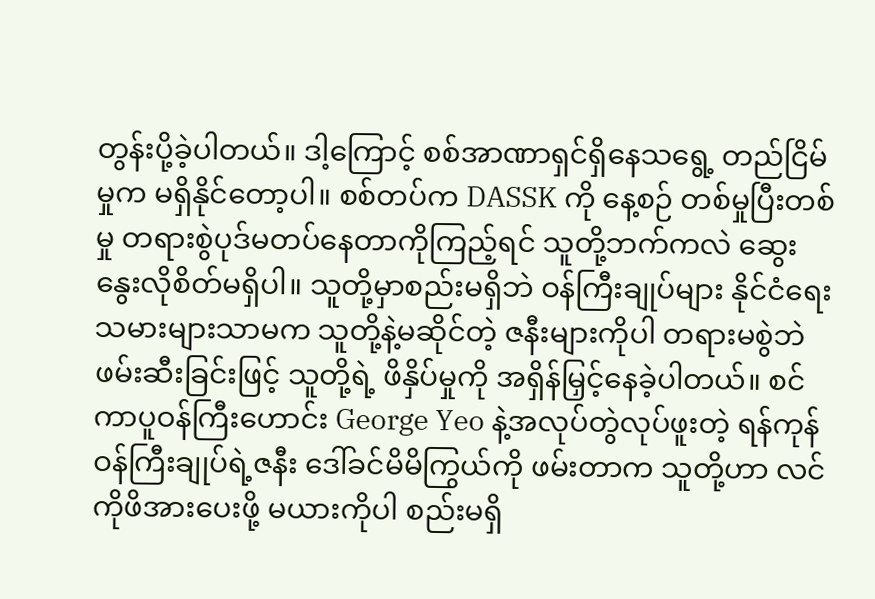တွန်းပို့ခဲ့ပါတယ်။ ဒါ့ကြောင့် စစ်အာဏာရှင်ရှိနေသရွေ့ တည်ငြိမ်မှုက မရှိနိုင်တော့ပါ။ စစ်တပ်က DASSK ကို နေ့စဉ် တစ်မှုပြီးတစ်မှု တရားစွဲပုဒ်မတပ်နေတာကိုကြည့်ရင် သူတို့ဘက်ကလဲ ဆွေးနွေးလိုစိတ်မရှိပါ။ သူတို့မှာစည်းမရှိဘဲ ဝန်ကြီးချုပ်များ နိုင်ငံရေးသမားများသာမက သူတို့နဲ့မဆိုင်တဲ့ ဇနီးများကိုပါ တရားမစွဲဘဲဖမ်းဆီးခြင်းဖြင့် သူတို့ရဲ့ ဖိနှိပ်မှုကို အရှိန်မြှင့်နေခဲ့ပါတယ်။ စင်ကာပူဝန်ကြီးဟောင်း George Yeo နဲ့အလုပ်တွဲလုပ်ဖူးတဲ့ ရန်ကုန်ဝန်ကြီးချုပ်ရဲ့ဇနီး ဒေါ်ခင်မိမိကြွယ်ကို ဖမ်းတာက သူတို့ဟာ လင်ကိုဖိအားပေးဖို့ မယားကိုပါ စည်းမရှိ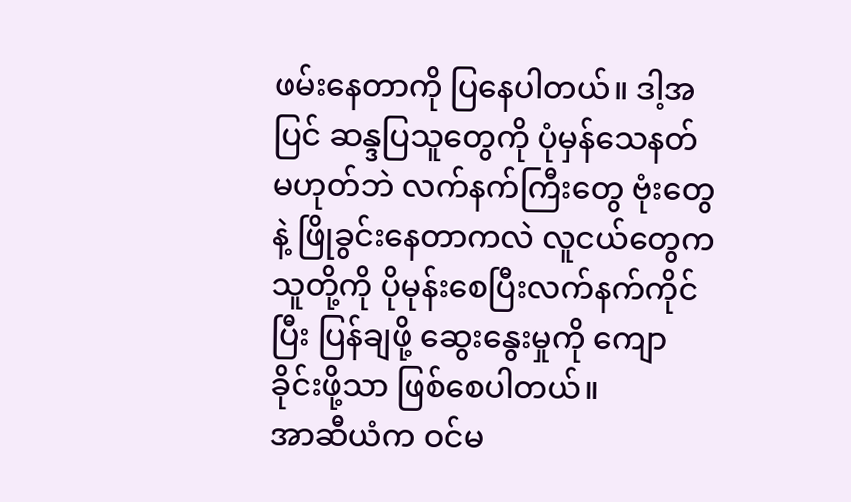ဖမ်းနေတာကို ပြနေပါတယ်။ ဒါ့အပြင် ဆန္ဒပြသူတွေကို ပုံမှန်သေနတ်မဟုတ်ဘဲ လက်နက်ကြီးတွေ ဗုံးတွေနဲ့ ဖြိုခွင်းနေတာကလဲ လူငယ်တွေက သူတို့ကို ပိုမုန်းစေပြီးလက်နက်ကိုင်ပြီး ပြန်ချဖို့ ဆွေးနွေးမှုကို ကျောခိုင်းဖို့သာ ဖြစ်စေပါတယ်။
အာဆီယံက ဝင်မ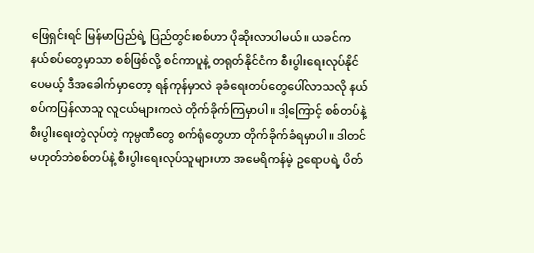ဖြေရှင်းရင် မြန်မာပြည်ရဲ့ ပြည်တွင်းစစ်ဟာ ပိုဆိုးလာပါမယ်။ ယခင်က နယ်စပ်တွေမှာသာ စစ်ဖြစ်လို့ စင်ကာပူနဲ့ တရုတ်နိုင်ငံက စီးပွါးရေးလုပ်နိုင်ပေမယ့် ဒီအခေါက်မှာတော့ ရန်ကုန်မှာလဲ ခုခံရေးတပ်တွေပေါ်လာသလို နယ်စပ်ကပြန်လာသူ လူငယ်များကလဲ တိုက်ခိုက်ကြမှာပါ။ ဒါ့ကြောင့် စစ်တပ်နဲ့ စီးပွါးရေးတွဲလုပ်တဲ့ ကုမ္ပဏီတွေ စက်ရုံတွေဟာ တိုက်ခိုက်ခံရမှာပါ။ ဒါတင်မဟုတ်ဘဲစစ်တပ်နဲ့ စီးပွါးရေးလုပ်သူများဟာ အမေရိကန်မဲ့ ဥရောပရဲ့ ပိတ်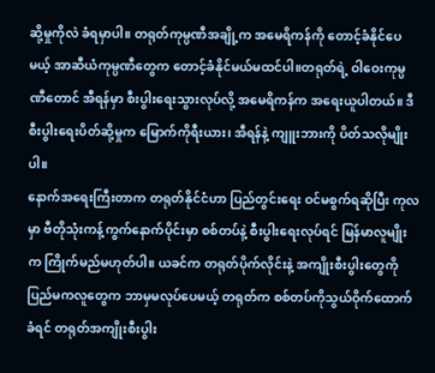ဆို့မှုကိုလဲ ခံရမှာပါ။ တရုတ်ကုမ္ပဏီအချို့က အမေရိကန်ကို တောင့်ခံနိုင်ပေမယ့် အာဆီယံကုမ္ပဏီတွေက တောင့်ခံနိုင်မယ်မထင်ပါ။တရုတ်ရဲ့ ဝါဝေးကုမ္ပဏီတောင် အီရန်မှာ စီးပွါးရေးသွားလုပ်လို့ အမေရိကန်က အရေးယူပါတယ်။ ဒီစီးပွါးရေးပိတ်ဆို့မှုက မြောက်ကိုရီးယား၊ အီရန်နဲ့ ကျူးဘားကို ပိတ်သလိုမျိုးပါ။
နောက်အရေးကြီးတာက တရုတ်နိုင်ငံဟာ ပြည်တွင်းရေး ဝင်မစွက်ရဆိုပြီး ကုလမှာ ဗီတိုသုံးကန့်ကွက်နောက်ပိုင်းမှာ စစ်တပ်နဲ့ စီးပွါးရေးလုပ်ရင် မြန်မာလူမျိုးက ကြိုက်မည်မဟုတ်ပါ။ ယခင်က တရုတ်ပိုက်လိုင်းနဲ့ အကျိုးစီးပွါးတွေကို ပြည်မကလူတွေက ဘာမှမလုပ်ပေမယ့် တရုတ်က စစ်တပ်ကိုသွယ်ဝိုက်ထောက်ခံရင် တရုတ်အကျိုးစီးပွါး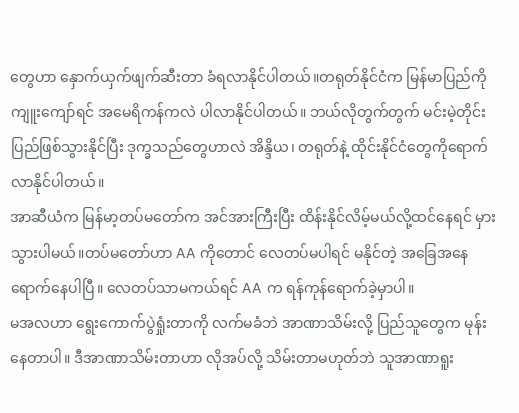တွေဟာ နှောက်ယှက်ဖျက်ဆီးတာ ခံရလာနိုင်ပါတယ်။တရုတ်နိုင်ငံက မြန်မာပြည်ကို ကျူးကျော်ရင် အမေရိကန်ကလဲ ပါလာနိုင်ပါတယ်။ ဘယ်လိုတွက်တွက် မင်းမဲ့တိုင်းပြည်ဖြစ်သွားနိုင်ပြီး ဒုက္ခသည်တွေဟာလဲ အိန္ဒိယ၊ တရုတ်နဲ့ ထိုင်းနိုင်ငံတွေကိုရောက်လာနိုင်ပါတယ်။
အာဆီယံက မြန်မာ့တပ်မတော်က အင်အားကြီးပြီး ထိန်းနိုင်လိမ့်မယ်လို့ထင်နေရင် မှားသွားပါမယ်။တပ်မတော်ဟာ AA ကိုတောင် လေတပ်မပါရင် မနိုင်တဲ့ အခြေအနေရောက်နေပါပြီ။ လေတပ်သာမကယ်ရင် AA က ရန်ကုန်ရောက်ခဲ့မှာပါ။
မအလဟာ ရွေးကောက်ပွဲရှုံးတာကို လက်မခံဘဲ အာဏာသိမ်းလို့ ပြည်သူတွေက မုန်းနေတာပါ။ ဒီအာဏာသိမ်းတာဟာ လိုအပ်လို့ သိမ်းတာမဟုတ်ဘဲ သူအာဏာရူး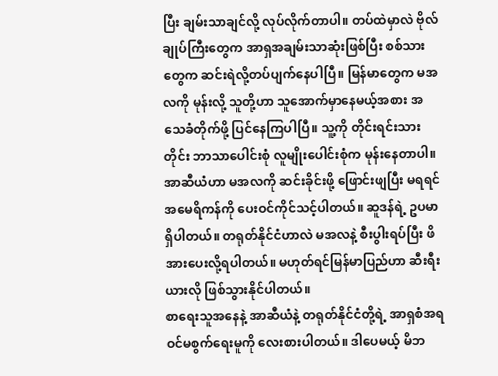ပြီး ချမ်းသာချင်လို့ လုပ်လိုက်တာပါ။ တပ်ထဲမှာလဲ ဗိုလ်ချုပ်ကြီးတွေက အာရှအချမ်းသာဆုံးဖြစ်ပြီး စစ်သားတွေက ဆင်းရဲလို့တပ်ပျက်နေပါပြီ။ မြန်မာတွေက မအလကို မုန်းလို့ သူတို့ဟာ သူအောက်မှာနေမယ့်အစား အသေခံတိုက်ဖို့ ပြင်နေကြပါပြီ။ သူ့ကို တိုင်းရင်းသားတိုင်း ဘာသာပေါင်းစုံ လူမျိုးပေါင်းစုံက မုန်းနေတာပါ။အာဆီယံဟာ မအလကို ဆင်းခိုင်းဖို့ ဖြောင်းဖျပြီး မရရင် အမေရိကန်ကို ပေးဝင်ကိုင်သင့်ပါတယ်။ ဆူဒန်ရဲ့ ဥပမာရှိပါတယ်။ တရုတ်နိုင်ငံဟာလဲ မအလနဲ့ စီးပွါးရပ်ပြီး ဖိအားပေးလို့ရပါတယ်။ မဟုတ်ရင်မြန်မာပြည်ဟာ ဆီးရီးယားလို ဖြစ်သွားနိုင်ပါတယ်။
စာရေးသူအနေနဲ့ အာဆီယံနဲ့ တရုတ်နိုင်ငံတို့ရဲ့ အာရှစံအရ ဝင်မစွက်ရေးမူကို လေးစားပါတယ်။ ဒါပေမယ့် မိဘ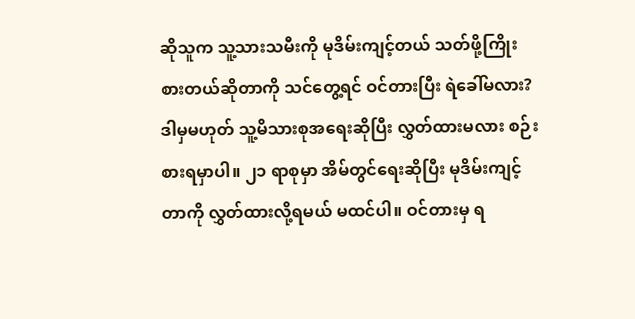ဆိုသူက သူ့သားသမီးကို မုဒိမ်းကျင့်တယ် သတ်ဖို့ကြိုးစားတယ်ဆိုတာကို သင်တွေ့ရင် ဝင်တားပြီး ရဲခေါ်မလား? ဒါမှမဟုတ် သူ့မိသားစုအရေးဆိုပြီး လွှတ်ထားမလား စဉ်းစားရမှာပါ။ ၂၁ ရာစုမှာ အိမ်တွင်ရေးဆိုပြီး မုဒိမ်းကျင့်တာကို လွှတ်ထားလို့ရမယ် မထင်ပါ။ ဝင်တားမှ ရ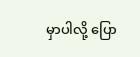မှာပါလို့ ပြော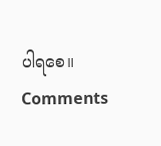ပါရစေ။
Comments